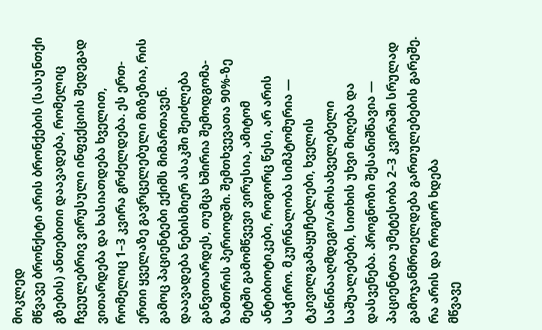მოკლედ
მწვავე ბრონქიტი არის ბრონქების (სასუნთქი გზების) ანთებითი დაავადება, რომელიც ჩვეულებრივ ვირუსული ინფექციის შედეგად ვითარდება და ხასიათდება ხველით, რომელიც 1–3 კვირა გრძელდება. ეს ერთ-ერთი ყველაზე გავრცელებული მიზეზია, რის გამოც პაციენტები ექიმს მიმართავენ. დაავადება ნებისმიერ ასაკში შეიძლება განვითარდეს, თუმცა ხშირია შემოდგომა-ზამთრის პერიოდში. შემთხვევათა 90%-ზე მეტში გამომწვევი ვირუსია, ამიტომ ანტიბიოტიკები, როგორც წესი, არ არის საჭირო. მკურნალობა სიმპტომურია — ტკივილგამაყუჩებლები, ხველის საწინააღმდეგო/ამოსახველებელი საშუალებები, სითხის უხვი მიღება და დასვენება. პროგნოზი შესანიშნავია — პაციენტთა უმეტესობა 2–3 კვირაში სრულად გამოჯანმრთელდება გართულებების გარეშე.
რა არის და როგორ ხდება
მწვავე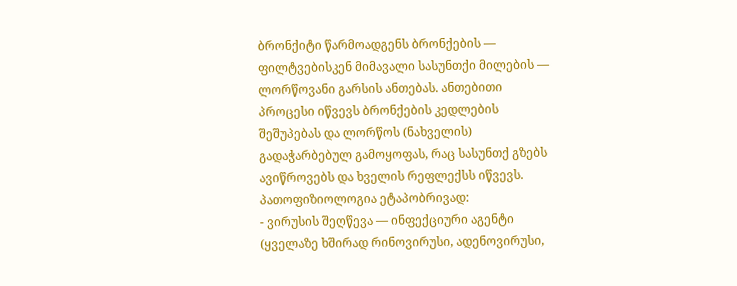ბრონქიტი წარმოადგენს ბრონქების — ფილტვებისკენ მიმავალი სასუნთქი მილების — ლორწოვანი გარსის ანთებას. ანთებითი პროცესი იწვევს ბრონქების კედლების შეშუპებას და ლორწოს (ნახველის) გადაჭარბებულ გამოყოფას, რაც სასუნთქ გზებს ავიწროვებს და ხველის რეფლექსს იწვევს.
პათოფიზიოლოგია ეტაპობრივად:
- ვირუსის შეღწევა — ინფექციური აგენტი (ყველაზე ხშირად რინოვირუსი, ადენოვირუსი,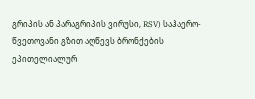გრიპის ან პარაგრიპის ვირუსი, RSV) საჰაერო-წვეთოვანი გზით აღწევს ბრონქების ეპითელიალურ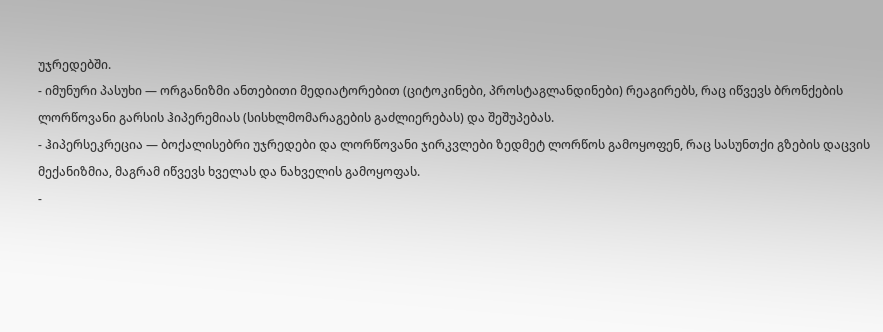უჯრედებში.
- იმუნური პასუხი — ორგანიზმი ანთებითი მედიატორებით (ციტოკინები, პროსტაგლანდინები) რეაგირებს, რაც იწვევს ბრონქების ლორწოვანი გარსის ჰიპერემიას (სისხლმომარაგების გაძლიერებას) და შეშუპებას.
- ჰიპერსეკრეცია — ბოქალისებრი უჯრედები და ლორწოვანი ჯირკვლები ზედმეტ ლორწოს გამოყოფენ, რაც სასუნთქი გზების დაცვის მექანიზმია, მაგრამ იწვევს ხველას და ნახველის გამოყოფას.
-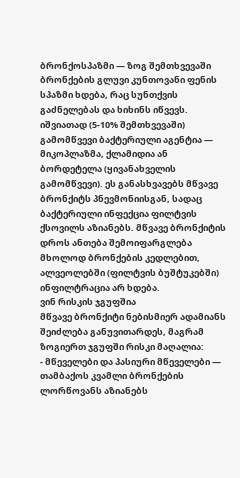ბრონქოსპაზმი — ზოგ შემთხვევაში ბრონქების გლუვი კუნთოვანი ფენის სპაზმი ხდება, რაც სუნთქვის გაძნელებას და ხიხინს იწვევს.
იშვიათად (5-10% შემთხვევაში) გამომწვევი ბაქტერიული აგენტია — მიკოპლაზმა, ქლამიდია ან ბორდეტელა (ყივანახველის გამომწვევი). ეს განასხვავებს მწვავე ბრონქიტს პნევმონიისგან, სადაც ბაქტერიული ინფექცია ფილტვის ქსოვილს აზიანებს. მწვავე ბრონქიტის დროს ანთება შემოიფარგლება მხოლოდ ბრონქების კედლებით, ალვეოლებში (ფილტვის ბუშტუკებში) ინფილტრაცია არ ხდება.
ვინ რისკის ჯგუფშია
მწვავე ბრონქიტი ნებისმიერ ადამიანს შეიძლება განუვითარდეს, მაგრამ ზოგიერთ ჯგუფში რისკი მაღალია:
- მწეველები და პასიური მწეველები — თამბაქოს კვამლი ბრონქების ლორწოვანს აზიანებს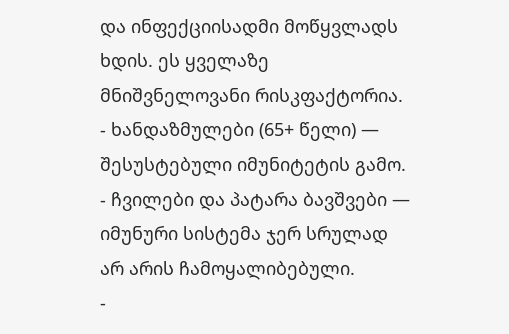და ინფექციისადმი მოწყვლადს ხდის. ეს ყველაზე მნიშვნელოვანი რისკფაქტორია.
- ხანდაზმულები (65+ წელი) — შესუსტებული იმუნიტეტის გამო.
- ჩვილები და პატარა ბავშვები — იმუნური სისტემა ჯერ სრულად არ არის ჩამოყალიბებული.
-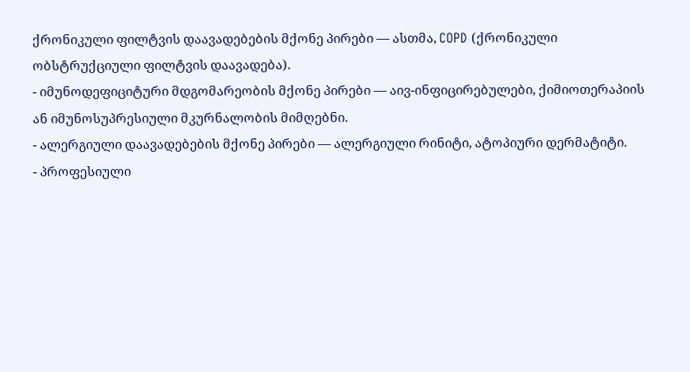ქრონიკული ფილტვის დაავადებების მქონე პირები — ასთმა, COPD (ქრონიკული ობსტრუქციული ფილტვის დაავადება).
- იმუნოდეფიციტური მდგომარეობის მქონე პირები — აივ-ინფიცირებულები, ქიმიოთერაპიის ან იმუნოსუპრესიული მკურნალობის მიმღებნი.
- ალერგიული დაავადებების მქონე პირები — ალერგიული რინიტი, ატოპიური დერმატიტი.
- პროფესიული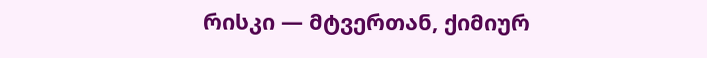რისკი — მტვერთან, ქიმიურ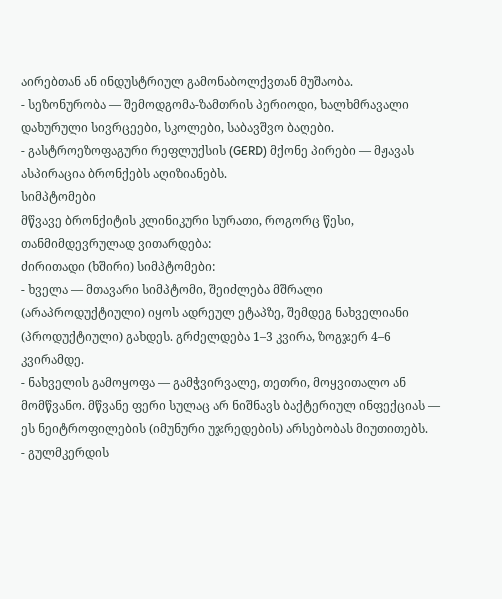აირებთან ან ინდუსტრიულ გამონაბოლქვთან მუშაობა.
- სეზონურობა — შემოდგომა-ზამთრის პერიოდი, ხალხმრავალი დახურული სივრცეები, სკოლები, საბავშვო ბაღები.
- გასტროეზოფაგური რეფლუქსის (GERD) მქონე პირები — მჟავას ასპირაცია ბრონქებს აღიზიანებს.
სიმპტომები
მწვავე ბრონქიტის კლინიკური სურათი, როგორც წესი, თანმიმდევრულად ვითარდება:
ძირითადი (ხშირი) სიმპტომები:
- ხველა — მთავარი სიმპტომი, შეიძლება მშრალი (არაპროდუქტიული) იყოს ადრეულ ეტაპზე, შემდეგ ნახველიანი (პროდუქტიული) გახდეს. გრძელდება 1–3 კვირა, ზოგჯერ 4–6 კვირამდე.
- ნახველის გამოყოფა — გამჭვირვალე, თეთრი, მოყვითალო ან მომწვანო. მწვანე ფერი სულაც არ ნიშნავს ბაქტერიულ ინფექციას — ეს ნეიტროფილების (იმუნური უჯრედების) არსებობას მიუთითებს.
- გულმკერდის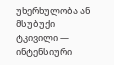უხერხულობა ან მსუბუქი ტკივილი — ინტენსიური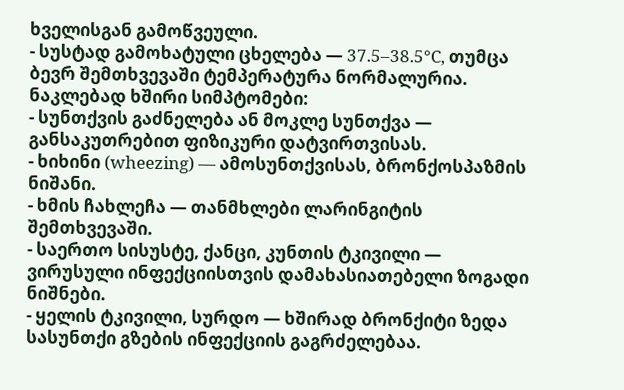ხველისგან გამოწვეული.
- სუსტად გამოხატული ცხელება — 37.5–38.5°C, თუმცა ბევრ შემთხვევაში ტემპერატურა ნორმალურია.
ნაკლებად ხშირი სიმპტომები:
- სუნთქვის გაძნელება ან მოკლე სუნთქვა — განსაკუთრებით ფიზიკური დატვირთვისას.
- ხიხინი (wheezing) — ამოსუნთქვისას, ბრონქოსპაზმის ნიშანი.
- ხმის ჩახლეჩა — თანმხლები ლარინგიტის შემთხვევაში.
- საერთო სისუსტე, ქანცი, კუნთის ტკივილი — ვირუსული ინფექციისთვის დამახასიათებელი ზოგადი ნიშნები.
- ყელის ტკივილი, სურდო — ხშირად ბრონქიტი ზედა სასუნთქი გზების ინფექციის გაგრძელებაა.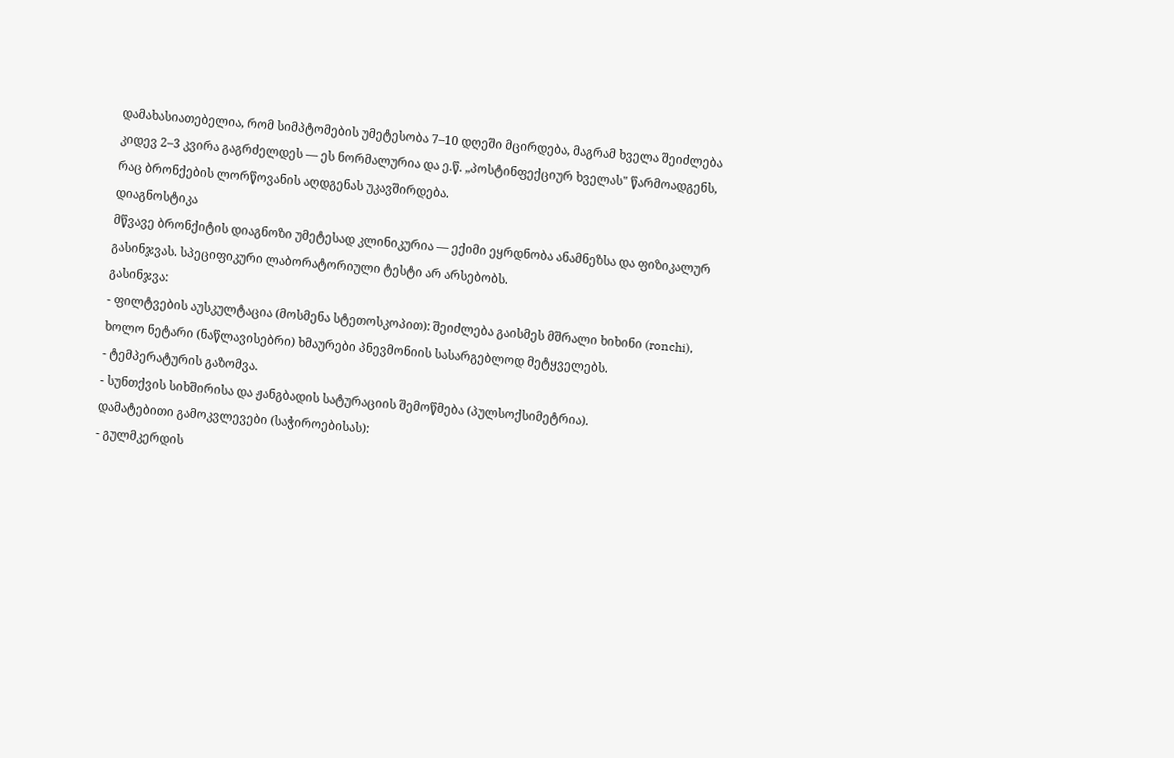დამახასიათებელია, რომ სიმპტომების უმეტესობა 7–10 დღეში მცირდება, მაგრამ ხველა შეიძლება კიდევ 2–3 კვირა გაგრძელდეს — ეს ნორმალურია და ე.წ. „პოსტინფექციურ ხველას" წარმოადგენს, რაც ბრონქების ლორწოვანის აღდგენას უკავშირდება.
დიაგნოსტიკა
მწვავე ბრონქიტის დიაგნოზი უმეტესად კლინიკურია — ექიმი ეყრდნობა ანამნეზსა და ფიზიკალურ გასინჯვას. სპეციფიკური ლაბორატორიული ტესტი არ არსებობს.
გასინჯვა:
- ფილტვების აუსკულტაცია (მოსმენა სტეთოსკოპით): შეიძლება გაისმეს მშრალი ხიხინი (ronchi), ხოლო ნეტარი (ნაწლავისებრი) ხმაურები პნევმონიის სასარგებლოდ მეტყველებს.
- ტემპერატურის გაზომვა.
- სუნთქვის სიხშირისა და ჟანგბადის სატურაციის შემოწმება (პულსოქსიმეტრია).
დამატებითი გამოკვლევები (საჭიროებისას):
- გულმკერდის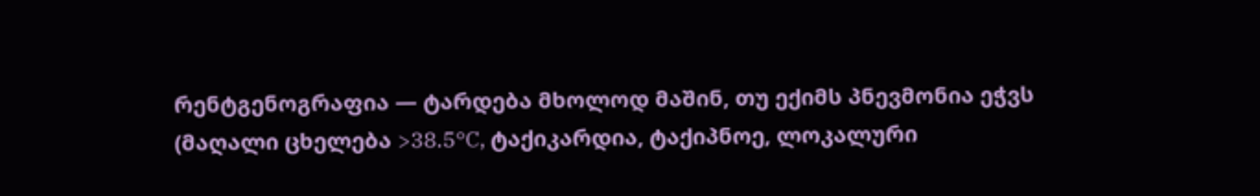რენტგენოგრაფია — ტარდება მხოლოდ მაშინ, თუ ექიმს პნევმონია ეჭვს (მაღალი ცხელება >38.5°C, ტაქიკარდია, ტაქიპნოე, ლოკალური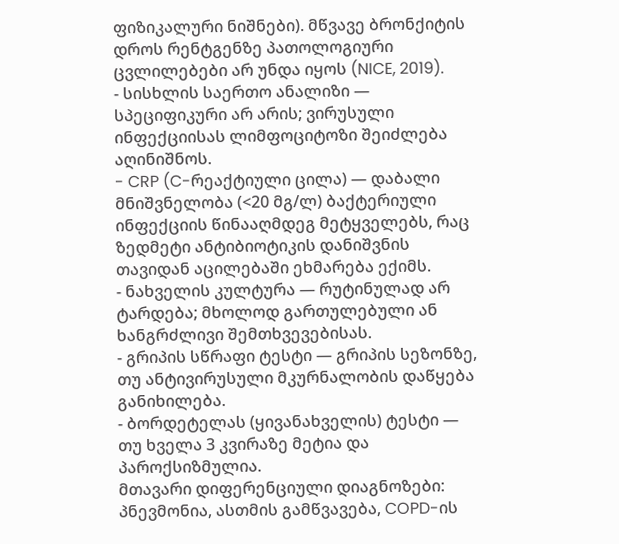ფიზიკალური ნიშნები). მწვავე ბრონქიტის დროს რენტგენზე პათოლოგიური ცვლილებები არ უნდა იყოს (NICE, 2019).
- სისხლის საერთო ანალიზი — სპეციფიკური არ არის; ვირუსული ინფექციისას ლიმფოციტოზი შეიძლება აღინიშნოს.
- CRP (C-რეაქტიული ცილა) — დაბალი მნიშვნელობა (<20 მგ/ლ) ბაქტერიული ინფექციის წინააღმდეგ მეტყველებს, რაც ზედმეტი ანტიბიოტიკის დანიშვნის თავიდან აცილებაში ეხმარება ექიმს.
- ნახველის კულტურა — რუტინულად არ ტარდება; მხოლოდ გართულებული ან ხანგრძლივი შემთხვევებისას.
- გრიპის სწრაფი ტესტი — გრიპის სეზონზე, თუ ანტივირუსული მკურნალობის დაწყება განიხილება.
- ბორდეტელას (ყივანახველის) ტესტი — თუ ხველა 3 კვირაზე მეტია და პაროქსიზმულია.
მთავარი დიფერენციული დიაგნოზები: პნევმონია, ასთმის გამწვავება, COPD-ის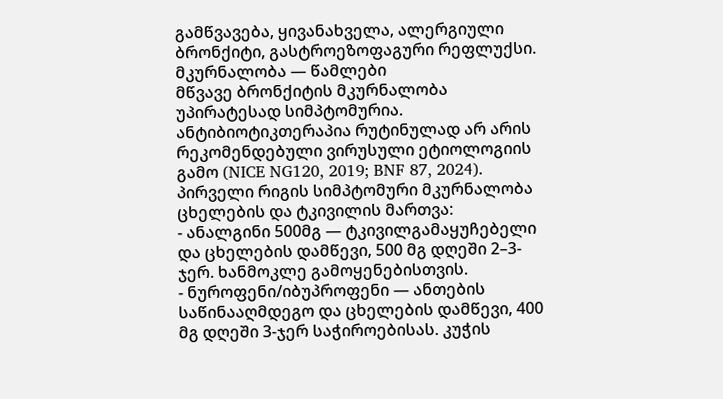გამწვავება, ყივანახველა, ალერგიული ბრონქიტი, გასტროეზოფაგური რეფლუქსი.
მკურნალობა — წამლები
მწვავე ბრონქიტის მკურნალობა უპირატესად სიმპტომურია. ანტიბიოტიკთერაპია რუტინულად არ არის რეკომენდებული ვირუსული ეტიოლოგიის გამო (NICE NG120, 2019; BNF 87, 2024).
პირველი რიგის სიმპტომური მკურნალობა
ცხელების და ტკივილის მართვა:
- ანალგინი 500მგ — ტკივილგამაყუჩებელი და ცხელების დამწევი, 500 მგ დღეში 2–3-ჯერ. ხანმოკლე გამოყენებისთვის.
- ნუროფენი/იბუპროფენი — ანთების საწინააღმდეგო და ცხელების დამწევი, 400 მგ დღეში 3-ჯერ საჭიროებისას. კუჭის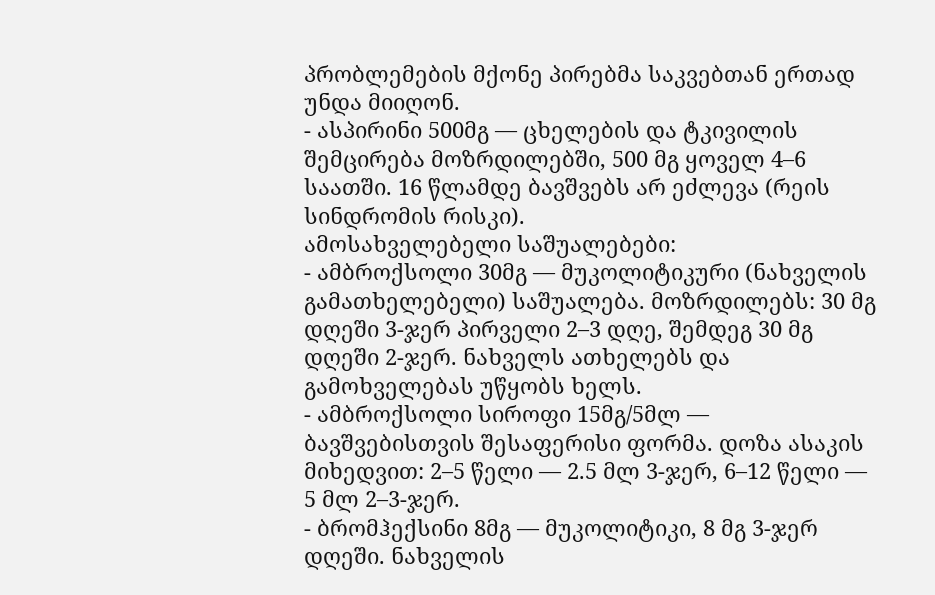პრობლემების მქონე პირებმა საკვებთან ერთად უნდა მიიღონ.
- ასპირინი 500მგ — ცხელების და ტკივილის შემცირება მოზრდილებში, 500 მგ ყოველ 4–6 საათში. 16 წლამდე ბავშვებს არ ეძლევა (რეის სინდრომის რისკი).
ამოსახველებელი საშუალებები:
- ამბროქსოლი 30მგ — მუკოლიტიკური (ნახველის გამათხელებელი) საშუალება. მოზრდილებს: 30 მგ დღეში 3-ჯერ პირველი 2–3 დღე, შემდეგ 30 მგ დღეში 2-ჯერ. ნახველს ათხელებს და გამოხველებას უწყობს ხელს.
- ამბროქსოლი სიროფი 15მგ/5მლ — ბავშვებისთვის შესაფერისი ფორმა. დოზა ასაკის მიხედვით: 2–5 წელი — 2.5 მლ 3-ჯერ, 6–12 წელი — 5 მლ 2–3-ჯერ.
- ბრომჰექსინი 8მგ — მუკოლიტიკი, 8 მგ 3-ჯერ დღეში. ნახველის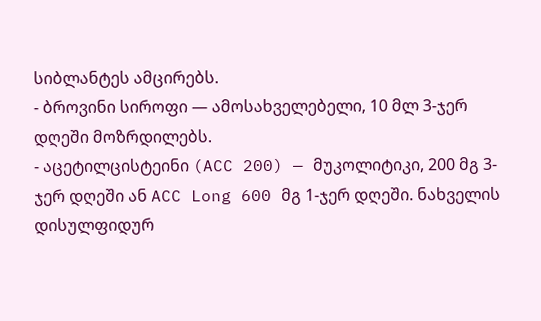სიბლანტეს ამცირებს.
- ბროვინი სიროფი — ამოსახველებელი, 10 მლ 3-ჯერ დღეში მოზრდილებს.
- აცეტილცისტეინი (ACC 200) — მუკოლიტიკი, 200 მგ 3-ჯერ დღეში ან ACC Long 600 მგ 1-ჯერ დღეში. ნახველის დისულფიდურ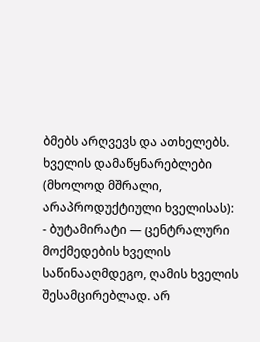ბმებს არღვევს და ათხელებს.
ხველის დამაწყნარებლები (მხოლოდ მშრალი, არაპროდუქტიული ხველისას):
- ბუტამირატი — ცენტრალური მოქმედების ხველის საწინააღმდეგო, ღამის ხველის შესამცირებლად. არ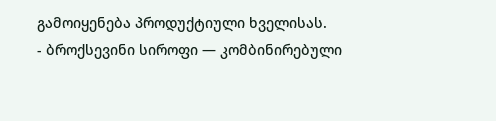გამოიყენება პროდუქტიული ხველისას.
- ბროქსევინი სიროფი — კომბინირებული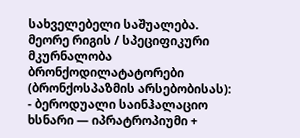სახველებელი საშუალება.
მეორე რიგის / სპეციფიკური მკურნალობა
ბრონქოდილატატორები (ბრონქოსპაზმის არსებობისას):
- ბეროდუალი საინჰალაციო ხსნარი — იპრატროპიუმი +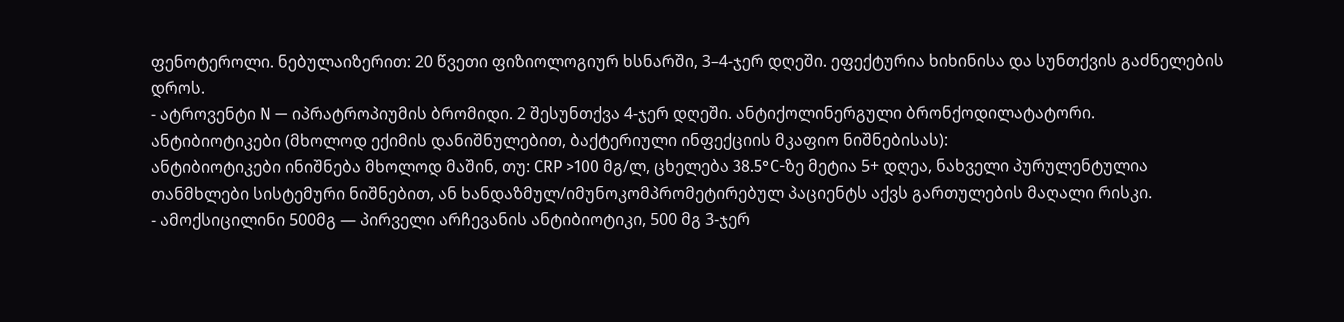ფენოტეროლი. ნებულაიზერით: 20 წვეთი ფიზიოლოგიურ ხსნარში, 3–4-ჯერ დღეში. ეფექტურია ხიხინისა და სუნთქვის გაძნელების დროს.
- ატროვენტი N — იპრატროპიუმის ბრომიდი. 2 შესუნთქვა 4-ჯერ დღეში. ანტიქოლინერგული ბრონქოდილატატორი.
ანტიბიოტიკები (მხოლოდ ექიმის დანიშნულებით, ბაქტერიული ინფექციის მკაფიო ნიშნებისას):
ანტიბიოტიკები ინიშნება მხოლოდ მაშინ, თუ: CRP >100 მგ/ლ, ცხელება 38.5°C-ზე მეტია 5+ დღეა, ნახველი პურულენტულია თანმხლები სისტემური ნიშნებით, ან ხანდაზმულ/იმუნოკომპრომეტირებულ პაციენტს აქვს გართულების მაღალი რისკი.
- ამოქსიცილინი 500მგ — პირველი არჩევანის ანტიბიოტიკი, 500 მგ 3-ჯერ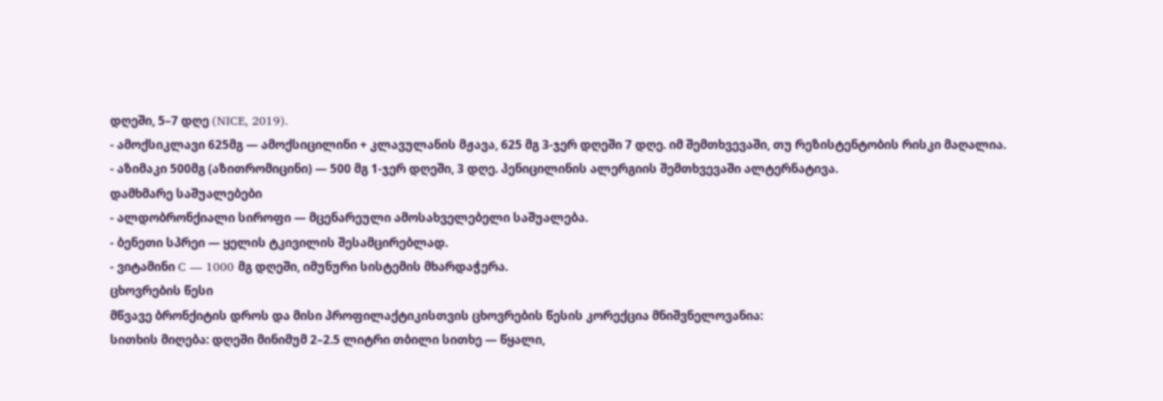დღეში, 5–7 დღე (NICE, 2019).
- ამოქსიკლავი 625მგ — ამოქსიცილინი + კლავულანის მჟავა, 625 მგ 3-ჯერ დღეში 7 დღე. იმ შემთხვევაში, თუ რეზისტენტობის რისკი მაღალია.
- აზიმაკი 500მგ (აზითრომიცინი) — 500 მგ 1-ჯერ დღეში, 3 დღე. პენიცილინის ალერგიის შემთხვევაში ალტერნატივა.
დამხმარე საშუალებები
- ალდობრონქიალი სიროფი — მცენარეული ამოსახველებელი საშუალება.
- ბენეთი სპრეი — ყელის ტკივილის შესამცირებლად.
- ვიტამინი C — 1000 მგ დღეში, იმუნური სისტემის მხარდაჭერა.
ცხოვრების წესი
მწვავე ბრონქიტის დროს და მისი პროფილაქტიკისთვის ცხოვრების წესის კორექცია მნიშვნელოვანია:
სითხის მიღება: დღეში მინიმუმ 2–2.5 ლიტრი თბილი სითხე — წყალი,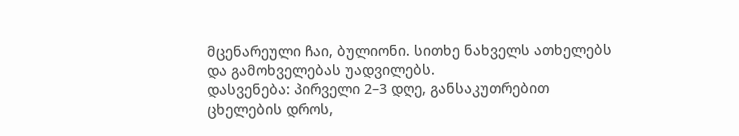მცენარეული ჩაი, ბულიონი. სითხე ნახველს ათხელებს და გამოხველებას უადვილებს.
დასვენება: პირველი 2–3 დღე, განსაკუთრებით ცხელების დროს,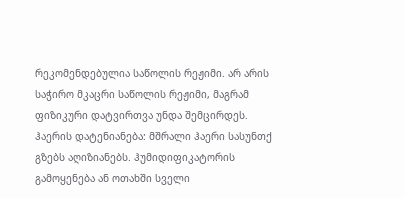რეკომენდებულია საწოლის რეჟიმი. არ არის საჭირო მკაცრი საწოლის რეჟიმი, მაგრამ ფიზიკური დატვირთვა უნდა შემცირდეს.
ჰაერის დატენიანება: მშრალი ჰაერი სასუნთქ გზებს აღიზიანებს. ჰუმიდიფიკატორის გამოყენება ან ოთახში სველი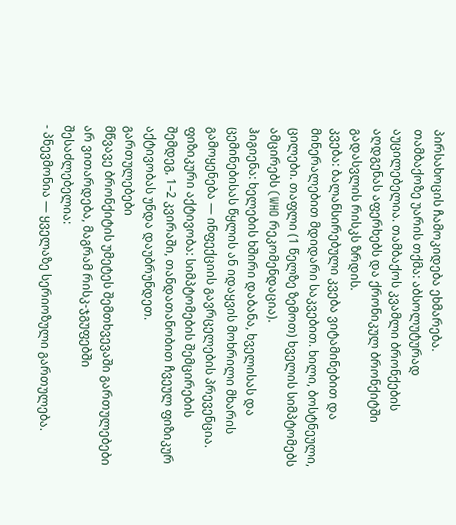პირსახოცის ჩამოკიდება ეხმარება.
თამბაქოზე უარის თქმა: აბსოლუტურად აუცილებელია. თამბაქოს კვამლი ბრონქების აღდგენას აფერხებს და ქრონიკულ ბრონქიტში გადასვლის რისკს ზრდის.
კვება: ბალანსირებული კვება ვიტამინებით და მინერალებით მდიდარი საკვებით. ხილი, ბოსტნეული, ცილები. თაფლი (1 წელზე ზემოთ) ხველის სიმპტომებს ამცირებს (WHO რეკომენდაცია).
ჰიგიენა: ხელების ხშირი დაბანა, ხველისას და ცემინებისას წყლის ან იდაყვის მოხრილი მხარის გამოყენება — ინფექციის გავრცელების პრევენცია.
ფიზიკური აქტივობა: სიმპტომების შემცირების შემდეგ, 1–2 კვირაში, თანდათანობით ჩვეულ ფიზიკურ აქტივობას უნდა დაუბრუნდეთ.
გართულებები
მწვავე ბრონქიტის უმეტეს შემთხვევაში გართულებები არ ვითარდება, მაგრამ რისკ-ჯგუფებში შესაძლებელია:
- პნევმონია — ყველაზე სერიოზული გართულება.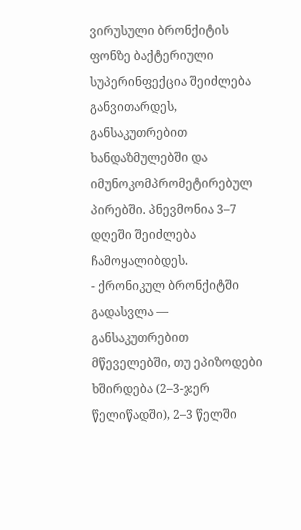ვირუსული ბრონქიტის ფონზე ბაქტერიული სუპერინფექცია შეიძლება განვითარდეს, განსაკუთრებით ხანდაზმულებში და იმუნოკომპრომეტირებულ პირებში. პნევმონია 3–7 დღეში შეიძლება ჩამოყალიბდეს.
- ქრონიკულ ბრონქიტში გადასვლა — განსაკუთრებით მწეველებში, თუ ეპიზოდები ხშირდება (2–3-ჯერ წელიწადში), 2–3 წელში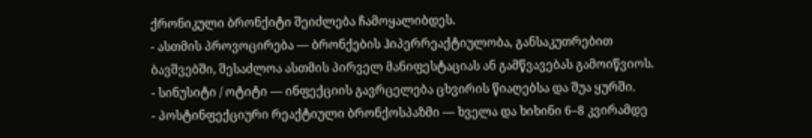ქრონიკული ბრონქიტი შეიძლება ჩამოყალიბდეს.
- ასთმის პროვოცირება — ბრონქების ჰიპერრეაქტიულობა, განსაკუთრებით ბავშვებში, შესაძლოა ასთმის პირველ მანიფესტაციას ან გამწვავებას გამოიწვიოს.
- სინუსიტი / ოტიტი — ინფექციის გავრცელება ცხვირის წიაღებსა და შუა ყურში.
- პოსტინფექციური რეაქტიული ბრონქოსპაზმი — ხველა და ხიხინი 6–8 კვირამდე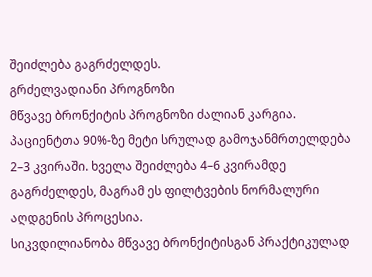შეიძლება გაგრძელდეს.
გრძელვადიანი პროგნოზი
მწვავე ბრონქიტის პროგნოზი ძალიან კარგია. პაციენტთა 90%-ზე მეტი სრულად გამოჯანმრთელდება 2–3 კვირაში. ხველა შეიძლება 4–6 კვირამდე გაგრძელდეს, მაგრამ ეს ფილტვების ნორმალური აღდგენის პროცესია.
სიკვდილიანობა მწვავე ბრონქიტისგან პრაქტიკულად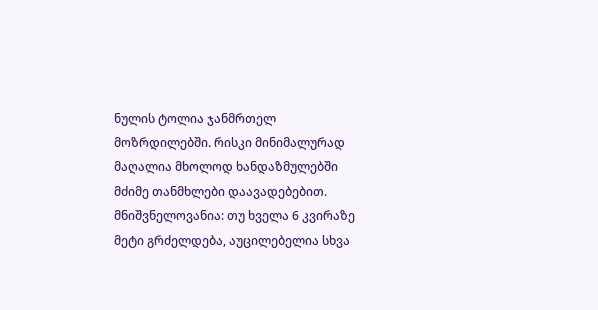ნულის ტოლია ჯანმრთელ მოზრდილებში. რისკი მინიმალურად მაღალია მხოლოდ ხანდაზმულებში მძიმე თანმხლები დაავადებებით.
მნიშვნელოვანია: თუ ხველა 6 კვირაზე მეტი გრძელდება, აუცილებელია სხვა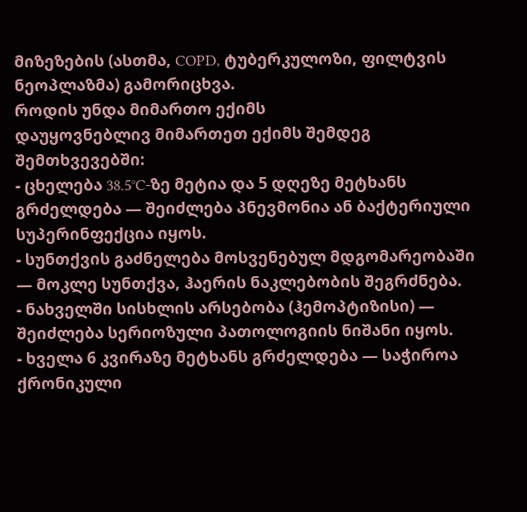მიზეზების (ასთმა, COPD, ტუბერკულოზი, ფილტვის ნეოპლაზმა) გამორიცხვა.
როდის უნდა მიმართო ექიმს
დაუყოვნებლივ მიმართეთ ექიმს შემდეგ შემთხვევებში:
- ცხელება 38.5°C-ზე მეტია და 5 დღეზე მეტხანს გრძელდება — შეიძლება პნევმონია ან ბაქტერიული სუპერინფექცია იყოს.
- სუნთქვის გაძნელება მოსვენებულ მდგომარეობაში — მოკლე სუნთქვა, ჰაერის ნაკლებობის შეგრძნება.
- ნახველში სისხლის არსებობა (ჰემოპტიზისი) — შეიძლება სერიოზული პათოლოგიის ნიშანი იყოს.
- ხველა 6 კვირაზე მეტხანს გრძელდება — საჭიროა ქრონიკული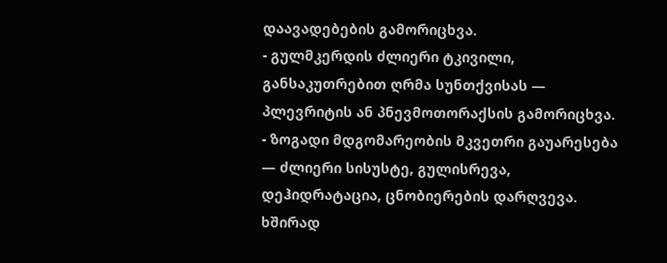დაავადებების გამორიცხვა.
- გულმკერდის ძლიერი ტკივილი, განსაკუთრებით ღრმა სუნთქვისას — პლევრიტის ან პნევმოთორაქსის გამორიცხვა.
- ზოგადი მდგომარეობის მკვეთრი გაუარესება — ძლიერი სისუსტე, გულისრევა, დეჰიდრატაცია, ცნობიერების დარღვევა.
ხშირად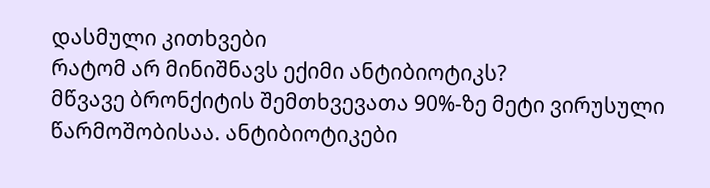დასმული კითხვები
რატომ არ მინიშნავს ექიმი ანტიბიოტიკს?
მწვავე ბრონქიტის შემთხვევათა 90%-ზე მეტი ვირუსული წარმოშობისაა. ანტიბიოტიკები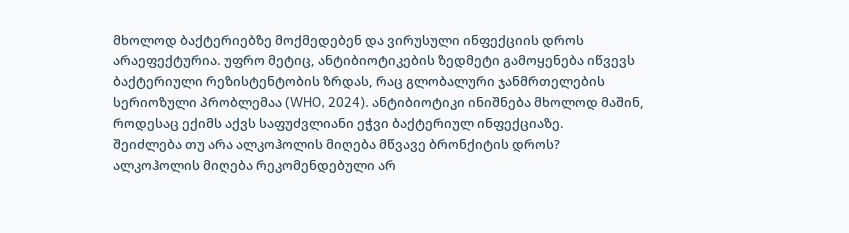მხოლოდ ბაქტერიებზე მოქმედებენ და ვირუსული ინფექციის დროს არაეფექტურია. უფრო მეტიც, ანტიბიოტიკების ზედმეტი გამოყენება იწვევს ბაქტერიული რეზისტენტობის ზრდას, რაც გლობალური ჯანმრთელების სერიოზული პრობლემაა (WHO, 2024). ანტიბიოტიკი ინიშნება მხოლოდ მაშინ, როდესაც ექიმს აქვს საფუძვლიანი ეჭვი ბაქტერიულ ინფექციაზე.
შეიძლება თუ არა ალკოჰოლის მიღება მწვავე ბრონქიტის დროს?
ალკოჰოლის მიღება რეკომენდებული არ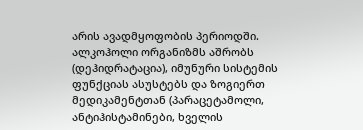არის ავადმყოფობის პერიოდში. ალკოჰოლი ორგანიზმს აშრობს (დეჰიდრატაცია), იმუნური სისტემის ფუნქციას ასუსტებს და ზოგიერთ მედიკამენტთან (პარაცეტამოლი, ანტიჰისტამინები, ხველის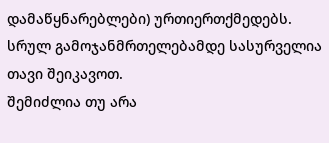დამაწყნარებლები) ურთიერთქმედებს. სრულ გამოჯანმრთელებამდე სასურველია თავი შეიკავოთ.
შემიძლია თუ არა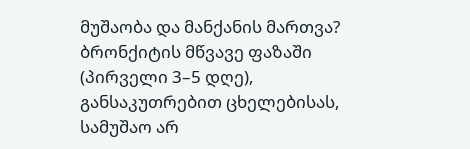მუშაობა და მანქანის მართვა?
ბრონქიტის მწვავე ფაზაში (პირველი 3–5 დღე), განსაკუთრებით ცხელებისას, სამუშაო არ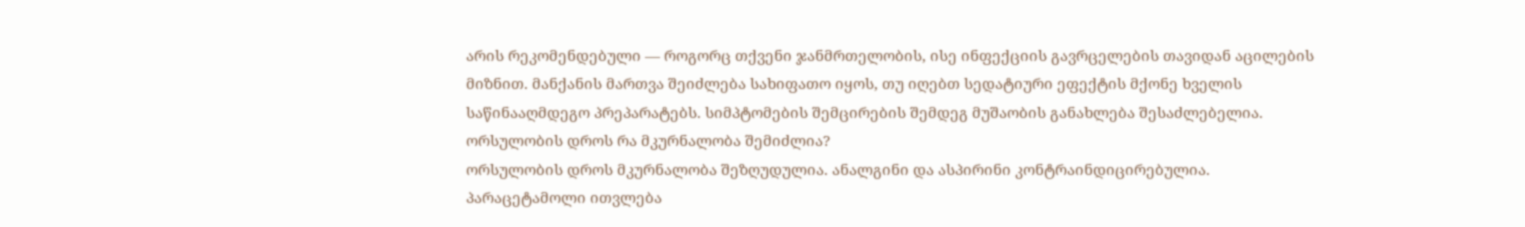არის რეკომენდებული — როგორც თქვენი ჯანმრთელობის, ისე ინფექციის გავრცელების თავიდან აცილების მიზნით. მანქანის მართვა შეიძლება სახიფათო იყოს, თუ იღებთ სედატიური ეფექტის მქონე ხველის საწინააღმდეგო პრეპარატებს. სიმპტომების შემცირების შემდეგ მუშაობის განახლება შესაძლებელია.
ორსულობის დროს რა მკურნალობა შემიძლია?
ორსულობის დროს მკურნალობა შეზღუდულია. ანალგინი და ასპირინი კონტრაინდიცირებულია. პარაცეტამოლი ითვლება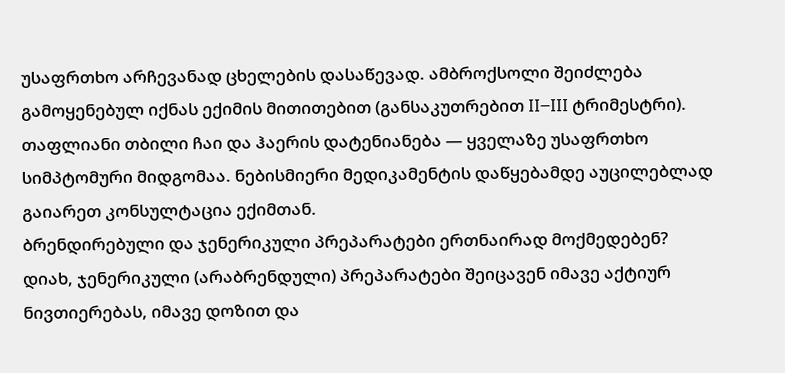უსაფრთხო არჩევანად ცხელების დასაწევად. ამბროქსოლი შეიძლება გამოყენებულ იქნას ექიმის მითითებით (განსაკუთრებით II–III ტრიმესტრი). თაფლიანი თბილი ჩაი და ჰაერის დატენიანება — ყველაზე უსაფრთხო სიმპტომური მიდგომაა. ნებისმიერი მედიკამენტის დაწყებამდე აუცილებლად გაიარეთ კონსულტაცია ექიმთან.
ბრენდირებული და ჯენერიკული პრეპარატები ერთნაირად მოქმედებენ?
დიახ, ჯენერიკული (არაბრენდული) პრეპარატები შეიცავენ იმავე აქტიურ ნივთიერებას, იმავე დოზით და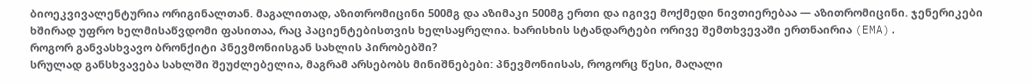ბიოეკვივალენტურია ორიგინალთან. მაგალითად, აზითრომიცინი 500მგ და აზიმაკი 500მგ ერთი და იგივე მოქმედი ნივთიერებაა — აზითრომიცინი. ჯენერიკები ხშირად უფრო ხელმისაწვდომი ფასითაა, რაც პაციენტებისთვის ხელსაყრელია. ხარისხის სტანდარტები ორივე შემთხვევაში ერთნაირია (EMA).
როგორ განვასხვავო ბრონქიტი პნევმონიისგან სახლის პირობებში?
სრულად განსხვავება სახლში შეუძლებელია, მაგრამ არსებობს მინიშნებები: პნევმონიისას, როგორც წესი, მაღალი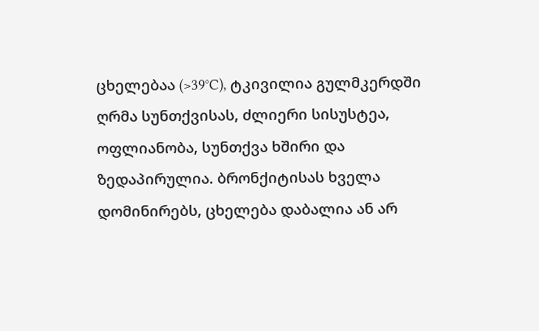ცხელებაა (>39°C), ტკივილია გულმკერდში ღრმა სუნთქვისას, ძლიერი სისუსტეა, ოფლიანობა, სუნთქვა ხშირი და ზედაპირულია. ბრონქიტისას ხველა დომინირებს, ცხელება დაბალია ან არ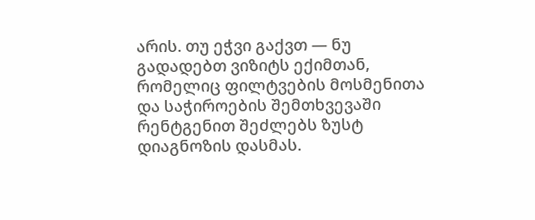არის. თუ ეჭვი გაქვთ — ნუ გადადებთ ვიზიტს ექიმთან, რომელიც ფილტვების მოსმენითა და საჭიროების შემთხვევაში რენტგენით შეძლებს ზუსტ დიაგნოზის დასმას.